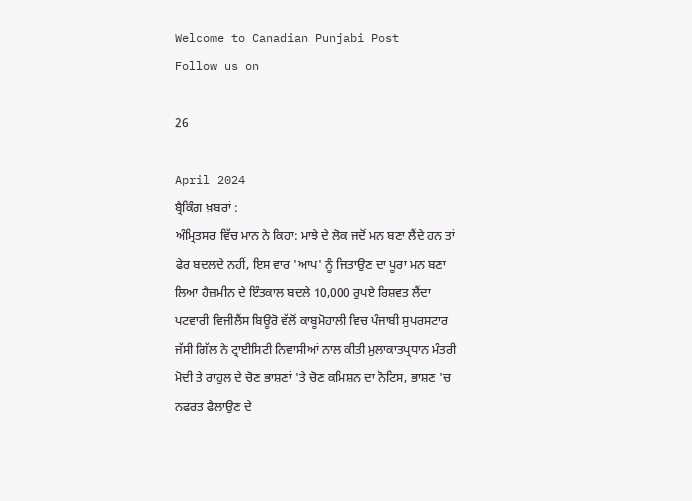Welcome to Canadian Punjabi Post
Follow us on

26

April 2024
ਬ੍ਰੈਕਿੰਗ ਖ਼ਬਰਾਂ :
ਅੰਮ੍ਰਿਤਸਰ ਵਿੱਚ ਮਾਨ ਨੇ ਕਿਹਾ: ਮਾਝੇ ਦੇ ਲੋਕ ਜਦੋਂ ਮਨ ਬਣਾ ਲੈਂਦੇ ਹਨ ਤਾਂ ਫੇਰ ਬਦਲਦੇ ਨਹੀਂ, ਇਸ ਵਾਰ 'ਆਪ' ਨੂੰ ਜਿਤਾਉਣ ਦਾ ਪੂਰਾ ਮਨ ਬਣਾ ਲਿਆ ਹੈਜ਼ਮੀਨ ਦੇ ਇੰਤਕਾਲ ਬਦਲੇ 10,000 ਰੁਪਏ ਰਿਸ਼ਵਤ ਲੈਂਦਾ ਪਟਵਾਰੀ ਵਿਜੀਲੈਂਸ ਬਿਊਰੋ ਵੱਲੋਂ ਕਾਬੂਮੋਹਾਲੀ ਵਿਚ ਪੰਜਾਬੀ ਸੁਪਰਸਟਾਰ ਜੱਸੀ ਗਿੱਲ ਨੇ ਟ੍ਰਾਈਸਿਟੀ ਨਿਵਾਸੀਆਂ ਨਾਲ ਕੀਤੀ ਮੁਲਾਕਾਤਪ੍ਰਧਾਨ ਮੰਤਰੀ ਮੋਦੀ ਤੇ ਰਾਹੁਲ ਦੇ ਚੋਣ ਭਾਸ਼ਣਾਂ 'ਤੇ ਚੋਣ ਕਮਿਸ਼ਨ ਦਾ ਨੋਟਿਸ, ਭਾਸ਼ਣ 'ਚ ਨਫਰਤ ਫੈਲਾਉਣ ਦੇ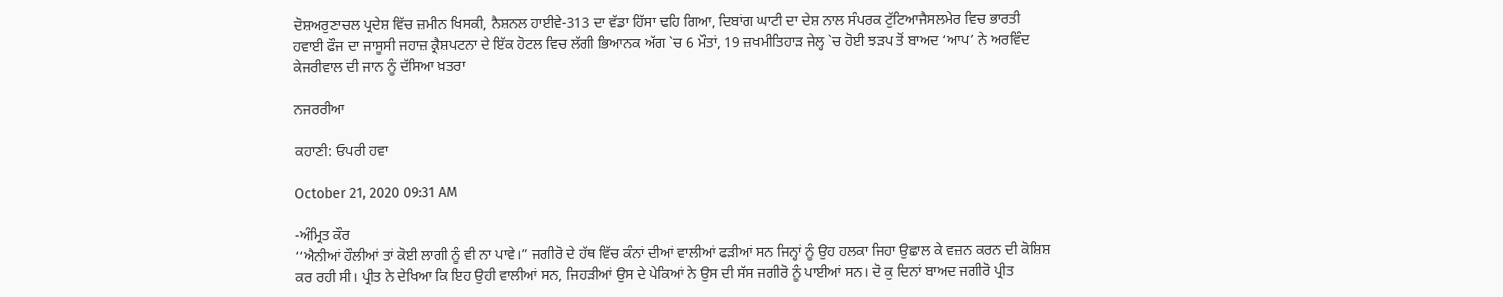ਦੋਸ਼ਅਰੁਣਾਚਲ ਪ੍ਰਦੇਸ਼ ਵਿੱਚ ਜ਼ਮੀਨ ਖਿਸਕੀ, ਨੈਸ਼ਨਲ ਹਾਈਵੇ-313 ਦਾ ਵੱਡਾ ਹਿੱਸਾ ਢਹਿ ਗਿਆ, ਦਿਬਾਂਗ ਘਾਟੀ ਦਾ ਦੇਸ਼ ਨਾਲ ਸੰਪਰਕ ਟੁੱਟਿਆਜੈਸਲਮੇਰ ਵਿਚ ਭਾਰਤੀ ਹਵਾਈ ਫੌਜ ਦਾ ਜਾਸੂਸੀ ਜਹਾਜ਼ ਕ੍ਰੈਸ਼ਪਟਨਾ ਦੇ ਇੱਕ ਹੋਟਲ ਵਿਚ ਲੱਗੀ ਭਿਆਨਕ ਅੱਗ `ਚ 6 ਮੌਤਾਂ, 19 ਜ਼ਖਮੀਤਿਹਾੜ ਜੇਲ੍ਹ `ਚ ਹੋਈ ਝੜਪ ਤੋਂ ਬਾਅਦ ‘ਆਪ’ ਨੇ ਅਰਵਿੰਦ ਕੇਜਰੀਵਾਲ ਦੀ ਜਾਨ ਨੂੰ ਦੱਸਿਆ ਖ਼ਤਰਾ

ਨਜਰਰੀਆ

ਕਹਾਣੀ: ਓਪਰੀ ਹਵਾ

October 21, 2020 09:31 AM

-ਅੰਮ੍ਰਿਤ ਕੌਰ
‘‘ਐਨੀਆਂ ਹੌਲੀਆਂ ਤਾਂ ਕੋਈ ਲਾਗੀ ਨੂੰ ਵੀ ਨਾ ਪਾਵੇ।” ਜਗੀਰੋ ਦੇ ਹੱਥ ਵਿੱਚ ਕੰਨਾਂ ਦੀਆਂ ਵਾਲੀਆਂ ਫੜੀਆਂ ਸਨ ਜਿਨ੍ਹਾਂ ਨੂੰ ਉਹ ਹਲਕਾ ਜਿਹਾ ਉਛਾਲ ਕੇ ਵਜ਼ਨ ਕਰਨ ਦੀ ਕੋਸ਼ਿਸ਼ ਕਰ ਰਹੀ ਸੀ। ਪ੍ਰੀਤ ਨੇ ਦੇਖਿਆ ਕਿ ਇਹ ਉਹੀ ਵਾਲੀਆਂ ਸਨ, ਜਿਹੜੀਆਂ ਉਸ ਦੇ ਪੇਕਿਆਂ ਨੇ ਉਸ ਦੀ ਸੱਸ ਜਗੀਰੋ ਨੂੰ ਪਾਈਆਂ ਸਨ। ਦੋ ਕੁ ਦਿਨਾਂ ਬਾਅਦ ਜਗੀਰੋ ਪ੍ਰੀਤ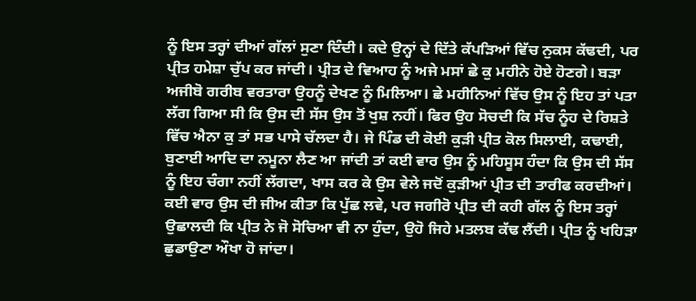ਨੂੰ ਇਸ ਤਰ੍ਹਾਂ ਦੀਆਂ ਗੱਲਾਂ ਸੁਣਾ ਦਿੰਦੀ। ਕਦੇ ਉਨ੍ਹਾਂ ਦੇ ਦਿੱਤੇ ਕੱਪੜਿਆਂ ਵਿੱਚ ਨੁਕਸ ਕੱਢਦੀ, ਪਰ ਪ੍ਰੀਤ ਹਮੇਸ਼ਾ ਚੁੱਪ ਕਰ ਜਾਂਦੀ। ਪ੍ਰੀਤ ਦੇ ਵਿਆਹ ਨੂੰ ਅਜੇ ਮਸਾਂ ਛੇ ਕੁ ਮਹੀਨੇ ਹੋਏ ਹੋਣਗੇ। ਬੜਾ ਅਜੀਬੋ ਗਰੀਬ ਵਰਤਾਰਾ ਉਹਨੂੰ ਦੇਖਣ ਨੂੰ ਮਿਲਿਆ। ਛੇ ਮਹੀਨਿਆਂ ਵਿੱਚ ਉਸ ਨੂੰ ਇਹ ਤਾਂ ਪਤਾ ਲੱਗ ਗਿਆ ਸੀ ਕਿ ਉਸ ਦੀ ਸੱਸ ਉਸ ਤੋਂ ਖੁਸ਼ ਨਹੀਂ। ਫਿਰ ਉਹ ਸੋਚਦੀ ਕਿ ਸੱਚ ਨੂੰਹ ਦੇ ਰਿਸ਼ਤੇ ਵਿੱਚ ਐਨਾ ਕੁ ਤਾਂ ਸਭ ਪਾਸੇ ਚੱਲਦਾ ਹੈ। ਜੇ ਪਿੰਡ ਦੀ ਕੋਈ ਕੁੜੀ ਪ੍ਰੀਤ ਕੋਲ ਸਿਲਾਈ, ਕਢਾਈ, ਬੁਣਾਈ ਆਦਿ ਦਾ ਨਮੂਨਾ ਲੈਣ ਆ ਜਾਂਦੀ ਤਾਂ ਕਈ ਵਾਰ ਉਸ ਨੂੰ ਮਹਿਸੂਸ ਹੰਦਾ ਕਿ ਉਸ ਦੀ ਸੱਸ ਨੂੰ ਇਹ ਚੰਗਾ ਨਹੀਂ ਲੱਗਦਾ, ਖਾਸ ਕਰ ਕੇ ਉਸ ਵੇਲੇ ਜਦੋਂ ਕੁੜੀਆਂ ਪ੍ਰੀਤ ਦੀ ਤਾਰੀਫ ਕਰਦੀਆਂ। ਕਈ ਵਾਰ ਉਸ ਦੀ ਜੀਅ ਕੀਤਾ ਕਿ ਪੁੱਛ ਲਵੇ, ਪਰ ਜਗੀਰੋ ਪ੍ਰੀਤ ਦੀ ਕਹੀ ਗੱਲ ਨੂੰ ਇਸ ਤਰ੍ਹਾਂ ਉਛਾਲਦੀ ਕਿ ਪ੍ਰੀਤ ਨੇ ਜੋ ਸੋਚਿਆ ਵੀ ਨਾ ਹੁੰਦਾ, ਉਹੋ ਜਿਹੇ ਮਤਲਬ ਕੱਢ ਲੈਂਦੀ। ਪ੍ਰੀਤ ਨੂੰ ਖਹਿੜਾ ਛੁਡਾਉਣਾ ਔਖਾ ਹੋ ਜਾਂਦਾ।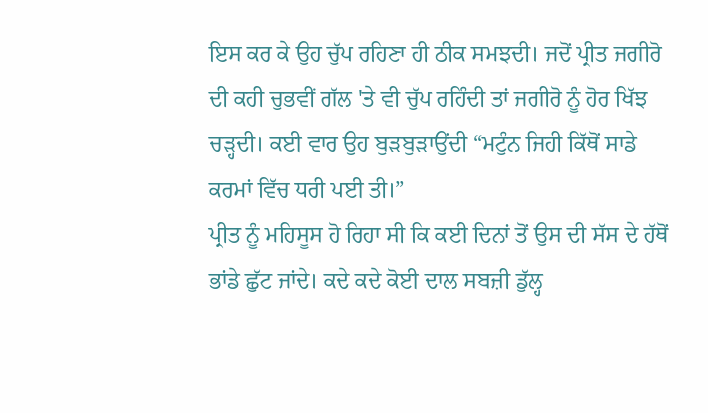ਇਸ ਕਰ ਕੇ ਉਹ ਚੁੱਪ ਰਹਿਣਾ ਹੀ ਠੀਕ ਸਮਝਦੀ। ਜਦੋਂ ਪ੍ਰੀਤ ਜਗੀਰੋ ਦੀ ਕਹੀ ਚੁਭਵੀਂ ਗੱਲ 'ਤੇ ਵੀ ਚੁੱਪ ਰਹਿੰਦੀ ਤਾਂ ਜਗੀਰੋ ਨੂੰ ਹੋਰ ਖਿੱਝ ਚੜ੍ਹਦੀ। ਕਈ ਵਾਰ ਉਹ ਬੁੜਬੁੜਾਉਂਦੀ “ਮਟੁੰਨ ਜਿਹੀ ਕਿੱਥੋਂ ਸਾਡੇ ਕਰਮਾਂ ਵਿੱਚ ਧਰੀ ਪਈ ਤੀ।”
ਪ੍ਰੀਤ ਨੂੰ ਮਹਿਸੂਸ ਹੋ ਰਿਹਾ ਸੀ ਕਿ ਕਈ ਦਿਨਾਂ ਤੋਂ ਉਸ ਦੀ ਸੱਸ ਦੇ ਹੱਥੋਂ ਭਾਂਡੇ ਛੁੱਟ ਜਾਂਦੇ। ਕਦੇ ਕਦੇ ਕੋਈ ਦਾਲ ਸਬਜ਼ੀ ਡੁੱਲ੍ਹ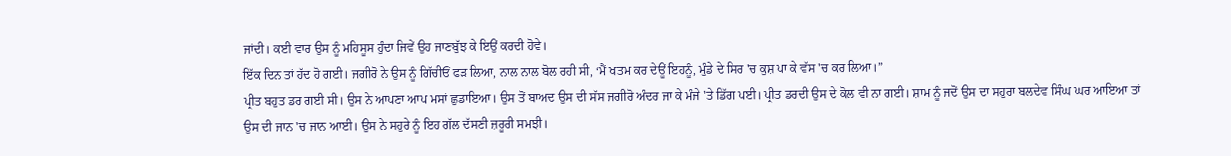ਜਾਂਦੀ। ਕਈ ਵਾਰ ਉਸ ਨੂੰ ਮਹਿਸੂਸ ਹੁੰਦਾ ਜਿਵੇਂ ਉਹ ਜਾਣਬੁੱਝ ਕੇ ਇਉਂ ਕਰਦੀ ਹੋਵੇ।
ਇੱਕ ਦਿਨ ਤਾਂ ਹੱਦ ਹੋ ਗਈ। ਜਗੀਰੋ ਨੇ ਉਸ ਨੂੰ ਗਿੱਚੀਓਂ ਫੜ ਲਿਆ, ਨਾਲ ਨਾਲ ਬੋਲ ਰਹੀ ਸੀ, ‘ਮੈਂ ਖਤਮ ਕਰ ਦੇਊਂ ਇਹਨੂੰ, ਮੁੰਡੇ ਦੇ ਸਿਰ 'ਚ ਕੁਸ਼ ਪਾ ਕੇ ਵੱਸ 'ਚ ਕਰ ਲਿਆ।”
ਪ੍ਰੀਤ ਬਹੁਤ ਡਰ ਗਈ ਸੀ। ਉਸ ਨੇ ਆਪਣਾ ਆਪ ਮਸਾਂ ਛੁਡਾਇਆ। ਉਸ ਤੋਂ ਬਾਅਦ ਉਸ ਦੀ ਸੱਸ ਜਗੀਰੋ ਅੰਦਰ ਜਾ ਕੇ ਮੰਜੇ 'ਤੇ ਡਿੱਗ ਪਈ। ਪ੍ਰੀਤ ਡਰਦੀ ਉਸ ਦੇ ਕੋਲ ਵੀ ਨਾ ਗਈ। ਸ਼ਾਮ ਨੂੰ ਜਦੋਂ ਉਸ ਦਾ ਸਹੁਰਾ ਬਲਦੇਵ ਸਿੰਘ ਘਰ ਆਇਆ ਤਾਂ ਉਸ ਦੀ ਜਾਨ 'ਚ ਜਾਨ ਆਈ। ਉਸ ਨੇ ਸਹੁਰੇ ਨੂੰ ਇਹ ਗੱਲ ਦੱਸਣੀ ਜ਼ਰੂਰੀ ਸਮਝੀ।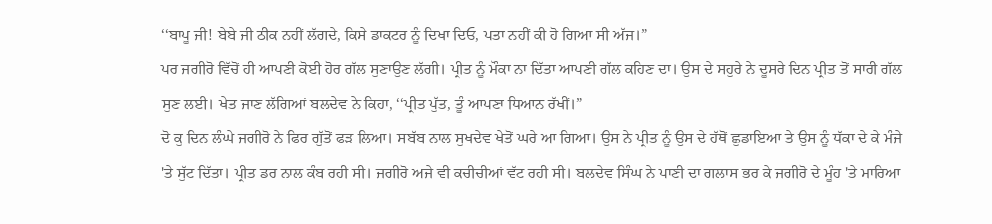‘‘ਬਾਪੂ ਜੀ! ਬੇਬੇ ਜੀ ਠੀਕ ਨਹੀਂ ਲੱਗਦੇ, ਕਿਸੇ ਡਾਕਟਰ ਨੂੰ ਦਿਖਾ ਦਿਓ, ਪਤਾ ਨਹੀਂ ਕੀ ਹੋ ਗਿਆ ਸੀ ਅੱਜ।”
ਪਰ ਜਗੀਰੋ ਵਿੱਚੋਂ ਹੀ ਆਪਣੀ ਕੋਈ ਹੋਰ ਗੱਲ ਸੁਣਾਉਣ ਲੱਗੀ। ਪ੍ਰੀਤ ਨੂੰ ਮੌਕਾ ਨਾ ਦਿੱਤਾ ਆਪਣੀ ਗੱਲ ਕਹਿਣ ਦਾ। ਉਸ ਦੇ ਸਹੁਰੇ ਨੇ ਦੂਸਰੇ ਦਿਨ ਪ੍ਰੀਤ ਤੋਂ ਸਾਰੀ ਗੱਲ ਸੁਣ ਲਈ। ਖੇਤ ਜਾਣ ਲੱਗਿਆਂ ਬਲਦੇਵ ਨੇ ਕਿਹਾ, ‘‘ਪ੍ਰੀਤ ਪੁੱਤ, ਤੂੰ ਆਪਣਾ ਧਿਆਨ ਰੱਖੀਂ।”
ਦੋ ਕੁ ਦਿਨ ਲੰਘੇ ਜਗੀਰੋ ਨੇ ਫਿਰ ਗੁੱਤੋਂ ਫੜ ਲਿਆ। ਸਬੱਬ ਨਾਲ ਸੁਖਦੇਵ ਖੇਤੋਂ ਘਰੇ ਆ ਗਿਆ। ਉਸ ਨੇ ਪ੍ਰੀਤ ਨੂੰ ਉਸ ਦੇ ਹੱਥੋਂ ਛੁਡਾਇਆ ਤੇ ਉਸ ਨੂੰ ਧੱਕਾ ਦੇ ਕੇ ਮੰਜੇ 'ਤੇ ਸੁੱਟ ਦਿੱਤਾ। ਪ੍ਰੀਤ ਡਰ ਨਾਲ ਕੰਬ ਰਹੀ ਸੀ। ਜਗੀਰੋ ਅਜੇ ਵੀ ਕਚੀਚੀਆਂ ਵੱਟ ਰਹੀ ਸੀ। ਬਲਦੇਵ ਸਿੰਘ ਨੇ ਪਾਣੀ ਦਾ ਗਲਾਸ ਭਰ ਕੇ ਜਗੀਰੋ ਦੇ ਮੂੰਹ 'ਤੇ ਮਾਰਿਆ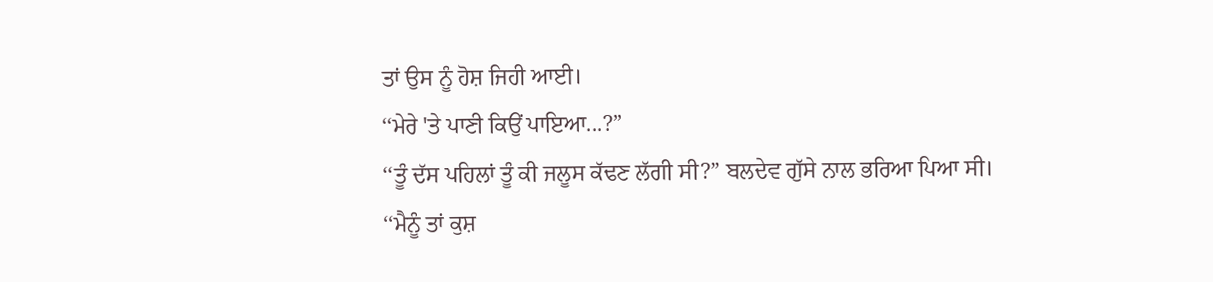ਤਾਂ ਉਸ ਨੂੰ ਹੋਸ਼ ਜਿਹੀ ਆਈ।
‘‘ਮੇਰੇ 'ਤੇ ਪਾਣੀ ਕਿਉਂ ਪਾਇਆ...?”
‘‘ਤੂੰ ਦੱਸ ਪਹਿਲਾਂ ਤੂੰ ਕੀ ਜਲੂਸ ਕੱਢਣ ਲੱਗੀ ਸੀ?” ਬਲਦੇਵ ਗੁੱਸੇ ਨਾਲ ਭਰਿਆ ਪਿਆ ਸੀ।
‘‘ਮੈਨੂੰ ਤਾਂ ਕੁਸ਼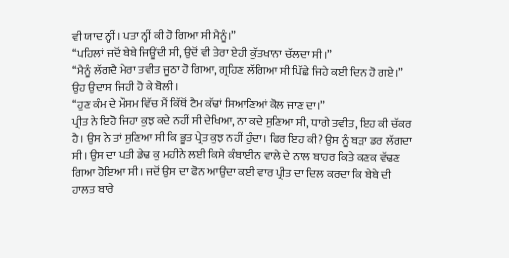ਵੀ ਯਾਦ ਨ੍ਹੀਂ। ਪਤਾ ਨ੍ਹੀਂ ਕੀ ਹੋ ਗਿਆ ਸੀ ਮੈਨੂੰ।”
‘‘ਪਹਿਲਾਂ ਜਦੋਂ ਬੇਬੇ ਜਿਊਂਦੀ ਸੀ, ਉਦੋਂ ਵੀ ਤੇਰਾ ਏਹੀ ਕੁੱਤਖਾਨਾ ਚੱਲਦਾ ਸੀ।”
‘‘ਮੈਨੂੰ ਲੱਗਦੈ ਮੇਰਾ ਤਵੀਤ ਜੂਠਾ ਹੋ ਗਿਆ, ਗ੍ਰਹਿਣ ਲੱਗਿਆ ਸੀ ਪਿੱਛੇ ਜਿਹੇ ਕਈ ਦਿਨ ਹੋ ਗਏ।” ਉਹ ਉਦਾਸ ਜਿਹੀ ਹੋ ਕੇ ਬੋਲੀ।
‘‘ਹੁਣ ਕੰਮ ਦੇ ਮੌਸਮ ਵਿੱਚ ਮੈਂ ਕਿੱਥੋਂ ਟੈਮ ਕੱਢਾਂ ਸਿਆਣਿਆਂ ਕੋਲ ਜਾਣ ਦਾ।”
ਪ੍ਰੀਤ ਨੇ ਇਹੋ ਜਿਹਾ ਕੁਝ ਕਦੇ ਨਹੀਂ ਸੀ ਦੇਖਿਆ, ਨਾ ਕਦੇ ਸੁਣਿਆ ਸੀ, ਧਾਗੇ ਤਵੀਤ, ਇਹ ਕੀ ਚੱਕਰ ਹੈ। ਉਸ ਨੇ ਤਾਂ ਸੁਣਿਆ ਸੀ ਕਿ ਭੂਤ ਪ੍ਰੇਤ ਕੁਝ ਨਹੀਂ ਹੁੰਦਾ। ਫਿਰ ਇਹ ਕੀ? ਉਸ ਨੂੰ ਬੜਾ ਡਰ ਲੱਗਦਾ ਸੀ। ਉਸ ਦਾ ਪਤੀ ਡੇਢ ਕੁ ਮਹੀਨੇ ਲਈ ਕਿਸੇ ਕੰਬਾਈਨ ਵਾਲੇ ਦੇ ਨਾਲ ਬਾਹਰ ਕਿਤੇ ਕਣਕ ਵੱਢਣ ਗਿਆ ਹੋਇਆ ਸੀ। ਜਦੋਂ ਉਸ ਦਾ ਫੋਨ ਆਉਂਦਾ ਕਈ ਵਾਰ ਪ੍ਰੀਤ ਦਾ ਦਿਲ ਕਰਦਾ ਕਿ ਬੇਬੇ ਦੀ ਹਾਲਤ ਬਾਰੇ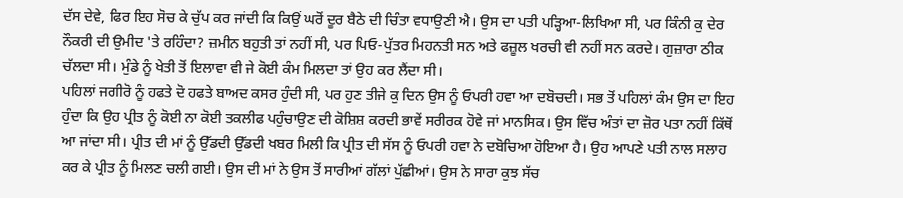ਦੱਸ ਦੇਵੇ, ਫਿਰ ਇਹ ਸੋਚ ਕੇ ਚੁੱਪ ਕਰ ਜਾਂਦੀ ਕਿ ਕਿਉਂ ਘਰੋਂ ਦੂਰ ਬੈਠੇ ਦੀ ਚਿੰਤਾ ਵਧਾਉਣੀ ਐ। ਉਸ ਦਾ ਪਤੀ ਪੜ੍ਹਿਆ-ਲਿਖਿਆ ਸੀ, ਪਰ ਕਿੰਨੀ ਕੁ ਦੇਰ ਨੌਕਰੀ ਦੀ ਉਮੀਦ 'ਤੇ ਰਹਿੰਦਾ? ਜ਼ਮੀਨ ਬਹੁਤੀ ਤਾਂ ਨਹੀਂ ਸੀ, ਪਰ ਪਿਓ-ਪੁੱਤਰ ਮਿਹਨਤੀ ਸਨ ਅਤੇ ਫਜ਼ੂਲ ਖਰਚੀ ਵੀ ਨਹੀਂ ਸਨ ਕਰਦੇ। ਗੁਜ਼ਾਰਾ ਠੀਕ ਚੱਲਦਾ ਸੀ। ਮੁੰਡੇ ਨੂੰ ਖੇਤੀ ਤੋਂ ਇਲਾਵਾ ਵੀ ਜੇ ਕੋਈ ਕੰਮ ਮਿਲਦਾ ਤਾਂ ਉਹ ਕਰ ਲੈਂਦਾ ਸੀ।
ਪਹਿਲਾਂ ਜਗੀਰੋ ਨੂੰ ਹਫਤੇ ਦੋ ਹਫਤੇ ਬਾਅਦ ਕਸਰ ਹੁੰਦੀ ਸੀ, ਪਰ ਹੁਣ ਤੀਜੇ ਕੁ ਦਿਨ ਉਸ ਨੂੰ ਓਪਰੀ ਹਵਾ ਆ ਦਬੋਚਦੀ। ਸਭ ਤੋਂ ਪਹਿਲਾਂ ਕੰਮ ਉਸ ਦਾ ਇਹ ਹੁੰਦਾ ਕਿ ਉਹ ਪ੍ਰੀਤ ਨੂੰ ਕੋਈ ਨਾ ਕੋਈ ਤਕਲੀਫ ਪਹੁੰਚਾਉਣ ਦੀ ਕੋਸ਼ਿਸ਼ ਕਰਦੀ ਭਾਵੇਂ ਸਰੀਰਕ ਹੋਵੇ ਜਾਂ ਮਾਨਸਿਕ। ਉਸ ਵਿੱਚ ਅੰਤਾਂ ਦਾ ਜ਼ੋਰ ਪਤਾ ਨਹੀਂ ਕਿੱਥੋਂ ਆ ਜਾਂਦਾ ਸੀ। ਪ੍ਰੀਤ ਦੀ ਮਾਂ ਨੂੰ ਉੱਡਦੀ ਉੱਡਦੀ ਖਬਰ ਮਿਲੀ ਕਿ ਪ੍ਰੀਤ ਦੀ ਸੱਸ ਨੂੰ ਓਪਰੀ ਹਵਾ ਨੇ ਦਬੋਚਿਆ ਹੋਇਆ ਹੈ। ਉਹ ਆਪਣੇ ਪਤੀ ਨਾਲ ਸਲਾਹ ਕਰ ਕੇ ਪ੍ਰੀਤ ਨੂੰ ਮਿਲਣ ਚਲੀ ਗਈ। ਉਸ ਦੀ ਮਾਂ ਨੇ ਉਸ ਤੋਂ ਸਾਰੀਆਂ ਗੱਲਾਂ ਪੁੱਛੀਆਂ। ਉਸ ਨੇ ਸਾਰਾ ਕੁਝ ਸੱਚ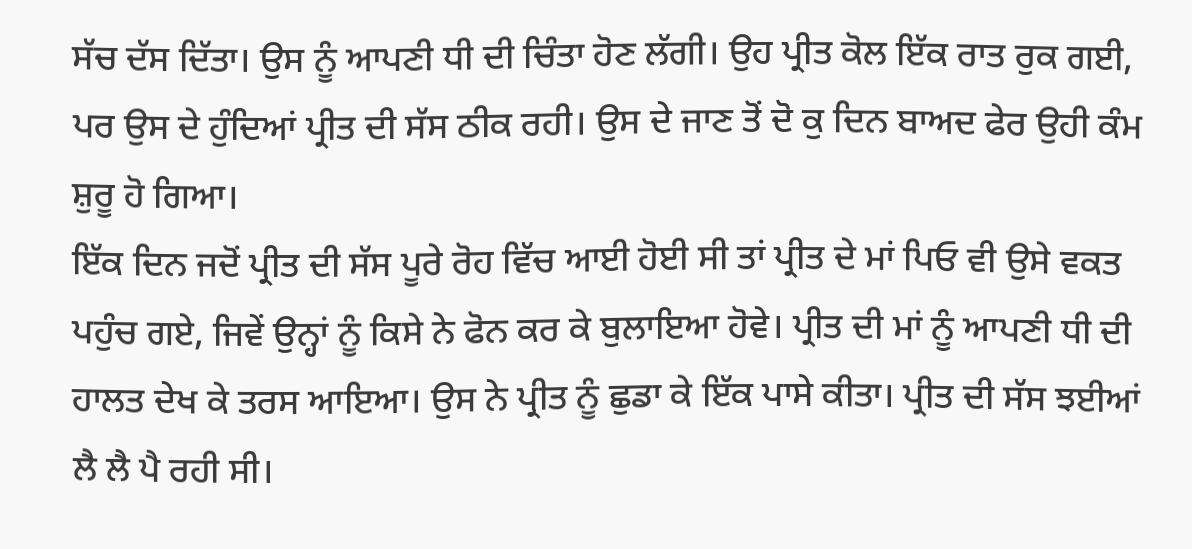ਸੱਚ ਦੱਸ ਦਿੱਤਾ। ਉਸ ਨੂੰ ਆਪਣੀ ਧੀ ਦੀ ਚਿੰਤਾ ਹੋਣ ਲੱਗੀ। ਉਹ ਪ੍ਰੀਤ ਕੋਲ ਇੱਕ ਰਾਤ ਰੁਕ ਗਈ, ਪਰ ਉਸ ਦੇ ਹੁੰਦਿਆਂ ਪ੍ਰੀਤ ਦੀ ਸੱਸ ਠੀਕ ਰਹੀ। ਉਸ ਦੇ ਜਾਣ ਤੋਂ ਦੋ ਕੁ ਦਿਨ ਬਾਅਦ ਫੇਰ ਉਹੀ ਕੰਮ ਸ਼ੁਰੂ ਹੋ ਗਿਆ।
ਇੱਕ ਦਿਨ ਜਦੋਂ ਪ੍ਰੀਤ ਦੀ ਸੱਸ ਪੂਰੇ ਰੋਹ ਵਿੱਚ ਆਈ ਹੋਈ ਸੀ ਤਾਂ ਪ੍ਰੀਤ ਦੇ ਮਾਂ ਪਿਓ ਵੀ ਉਸੇ ਵਕਤ ਪਹੁੰਚ ਗਏ, ਜਿਵੇਂ ਉਨ੍ਹਾਂ ਨੂੰ ਕਿਸੇ ਨੇ ਫੋਨ ਕਰ ਕੇ ਬੁਲਾਇਆ ਹੋਵੇ। ਪ੍ਰੀਤ ਦੀ ਮਾਂ ਨੂੰ ਆਪਣੀ ਧੀ ਦੀ ਹਾਲਤ ਦੇਖ ਕੇ ਤਰਸ ਆਇਆ। ਉਸ ਨੇ ਪ੍ਰੀਤ ਨੂੰ ਛੁਡਾ ਕੇ ਇੱਕ ਪਾਸੇ ਕੀਤਾ। ਪ੍ਰੀਤ ਦੀ ਸੱਸ ਝਈਆਂ ਲੈ ਲੈ ਪੈ ਰਹੀ ਸੀ।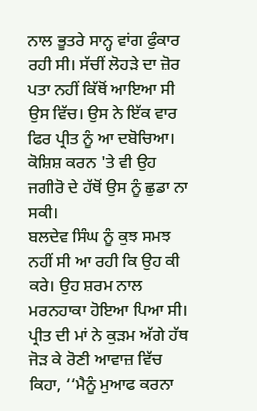ਨਾਲ ਭੂਤਰੇ ਸਾਨ੍ਹ ਵਾਂਗ ਫੁੰਕਾਰ ਰਹੀ ਸੀ। ਸੱਚੀਂ ਲੋਹੜੇ ਦਾ ਜ਼ੋਰ ਪਤਾ ਨਹੀਂ ਕਿੱਥੋਂ ਆਇਆ ਸੀ ਉਸ ਵਿੱਚ। ਉਸ ਨੇ ਇੱਕ ਵਾਰ ਫਿਰ ਪ੍ਰੀਤ ਨੂੰ ਆ ਦਬੋਚਿਆ। ਕੋਸ਼ਿਸ਼ ਕਰਨ 'ਤੇ ਵੀ ਉਹ ਜਗੀਰੋ ਦੇ ਹੱਥੋਂ ਉਸ ਨੂੰ ਛੁਡਾ ਨਾ ਸਕੀ।
ਬਲਦੇਵ ਸਿੰਘ ਨੂੰ ਕੁਝ ਸਮਝ ਨਹੀਂ ਸੀ ਆ ਰਹੀ ਕਿ ਉਹ ਕੀ ਕਰੇ। ਉਹ ਸ਼ਰਮ ਨਾਲ ਮਰਨਹਾਕਾ ਹੋਇਆ ਪਿਆ ਸੀ। ਪ੍ਰੀਤ ਦੀ ਮਾਂ ਨੇ ਕੁੜਮ ਅੱਗੇ ਹੱਥ ਜੋੜ ਕੇ ਰੋਣੀ ਆਵਾਜ਼ ਵਿੱਚ ਕਿਹਾ, ‘‘ਮੈਨੂੰ ਮੁਆਫ ਕਰਨਾ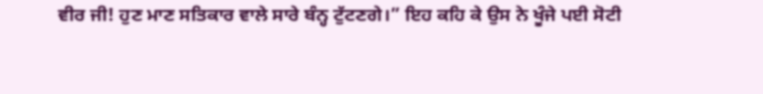ਵੀਰ ਜੀ! ਹੁਣ ਮਾਣ ਸਤਿਕਾਰ ਵਾਲੇ ਸਾਰੇ ਬੰਨ੍ਹ ਟੁੱਟਣਗੇ।” ਇਹ ਕਹਿ ਕੇ ਉਸ ਨੇ ਖੂੰਜੇ ਪਈ ਸੋਟੀ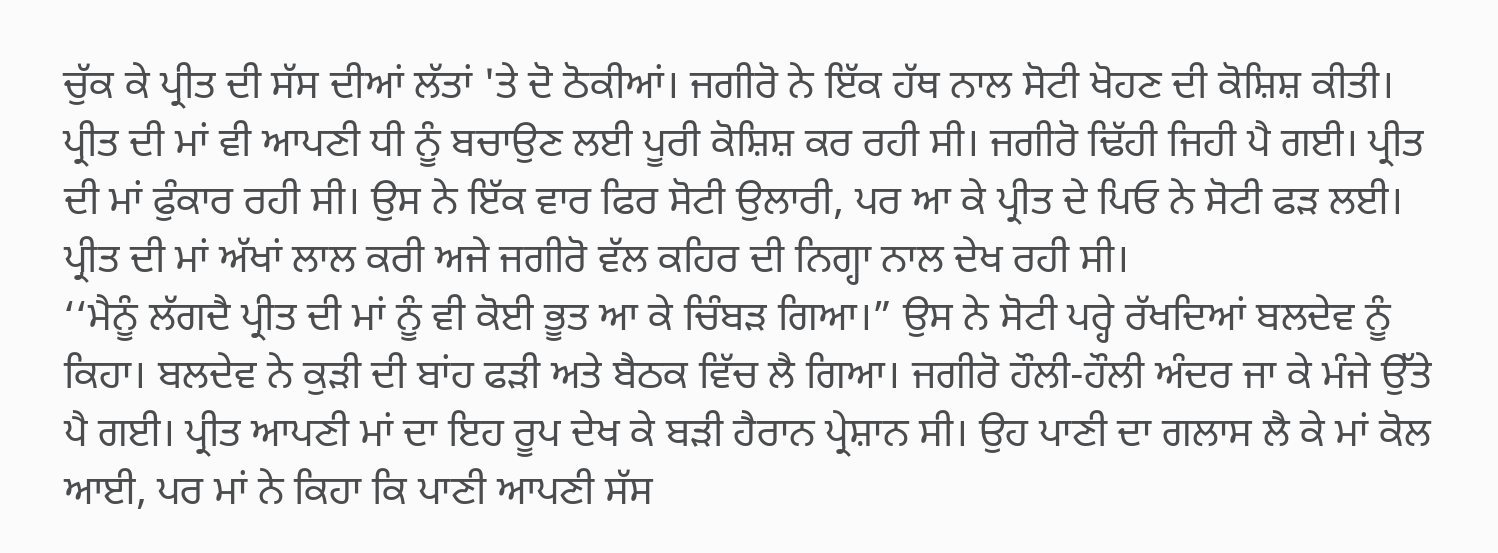ਚੁੱਕ ਕੇ ਪ੍ਰੀਤ ਦੀ ਸੱਸ ਦੀਆਂ ਲੱਤਾਂ 'ਤੇ ਦੋ ਠੋਕੀਆਂ। ਜਗੀਰੋ ਨੇ ਇੱਕ ਹੱਥ ਨਾਲ ਸੋਟੀ ਖੋਹਣ ਦੀ ਕੋਸ਼ਿਸ਼ ਕੀਤੀ। ਪ੍ਰੀਤ ਦੀ ਮਾਂ ਵੀ ਆਪਣੀ ਧੀ ਨੂੰ ਬਚਾਉਣ ਲਈ ਪੂਰੀ ਕੋਸ਼ਿਸ਼ ਕਰ ਰਹੀ ਸੀ। ਜਗੀਰੋ ਢਿੱਹੀ ਜਿਹੀ ਪੈ ਗਈ। ਪ੍ਰੀਤ ਦੀ ਮਾਂ ਫੁੰਕਾਰ ਰਹੀ ਸੀ। ਉਸ ਨੇ ਇੱਕ ਵਾਰ ਫਿਰ ਸੋਟੀ ਉਲਾਰੀ, ਪਰ ਆ ਕੇ ਪ੍ਰੀਤ ਦੇ ਪਿਓ ਨੇ ਸੋਟੀ ਫੜ ਲਈ। ਪ੍ਰੀਤ ਦੀ ਮਾਂ ਅੱਖਾਂ ਲਾਲ ਕਰੀ ਅਜੇ ਜਗੀਰੋ ਵੱਲ ਕਹਿਰ ਦੀ ਨਿਗ੍ਹਾ ਨਾਲ ਦੇਖ ਰਹੀ ਸੀ।
‘‘ਮੈਨੂੰ ਲੱਗਦੈ ਪ੍ਰੀਤ ਦੀ ਮਾਂ ਨੂੰ ਵੀ ਕੋਈ ਭੂਤ ਆ ਕੇ ਚਿੰਬੜ ਗਿਆ।” ਉਸ ਨੇ ਸੋਟੀ ਪਰ੍ਹੇ ਰੱਖਦਿਆਂ ਬਲਦੇਵ ਨੂੰ ਕਿਹਾ। ਬਲਦੇਵ ਨੇ ਕੁੜੀ ਦੀ ਬਾਂਹ ਫੜੀ ਅਤੇ ਬੈਠਕ ਵਿੱਚ ਲੈ ਗਿਆ। ਜਗੀਰੋ ਹੌਲੀ-ਹੌਲੀ ਅੰਦਰ ਜਾ ਕੇ ਮੰਜੇ ਉੱਤੇ ਪੈ ਗਈ। ਪ੍ਰੀਤ ਆਪਣੀ ਮਾਂ ਦਾ ਇਹ ਰੂਪ ਦੇਖ ਕੇ ਬੜੀ ਹੈਰਾਨ ਪ੍ਰੇਸ਼ਾਨ ਸੀ। ਉਹ ਪਾਣੀ ਦਾ ਗਲਾਸ ਲੈ ਕੇ ਮਾਂ ਕੋਲ ਆਈ, ਪਰ ਮਾਂ ਨੇ ਕਿਹਾ ਕਿ ਪਾਣੀ ਆਪਣੀ ਸੱਸ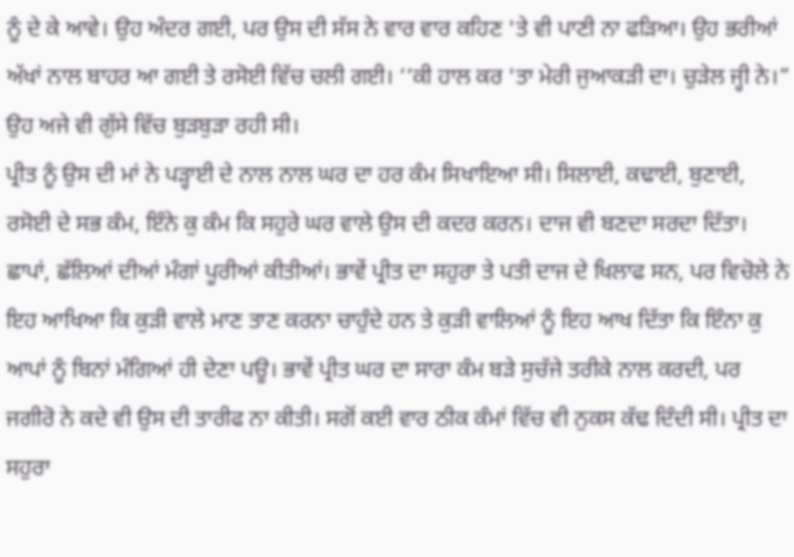ਨੂੰ ਦੇ ਕੇ ਆਵੇ। ਉਹ ਅੰਦਰ ਗਈ, ਪਰ ਉਸ ਦੀ ਸੱਸ ਨੇ ਵਾਰ ਵਾਰ ਕਹਿਣ 'ਤੇ ਵੀ ਪਾਣੀ ਨਾ ਫੜਿਆ। ਉਹ ਭਰੀਆਂ ਅੱਖਾਂ ਨਾਲ ਬਾਹਰ ਆ ਗਈ ਤੇ ਰਸੋਈ ਵਿੱਚ ਚਲੀ ਗਈ। ‘‘ਕੀ ਹਾਲ ਕਰ 'ਤਾ ਮੇਰੀ ਜੁਆਕੜੀ ਦਾ। ਚੁੜੇਲ ਜ੍ਹੀ ਨੇ।” ਉਹ ਅਜੇ ਵੀ ਗੁੱਸੇ ਵਿੱਚ ਬੁੜਬੁੜਾ ਰਹੀ ਸੀ।
ਪ੍ਰੀਤ ਨੂੰ ਉਸ ਦੀ ਮਾਂ ਨੇ ਪੜ੍ਹਾਈ ਦੇ ਨਾਲ ਨਾਲ ਘਰ ਦਾ ਹਰ ਕੰਮ ਸਿਖਾਇਆ ਸੀ। ਸਿਲਾਈ, ਕਢਾਈ, ਬੁਣਾਈ, ਰਸੋਈ ਦੇ ਸਭ ਕੰਮ, ਇੰਨੇ ਕੁ ਕੰਮ ਕਿ ਸਹੁਰੇ ਘਰ ਵਾਲੇ ਉਸ ਦੀ ਕਦਰ ਕਰਨ। ਦਾਜ ਵੀ ਬਣਦਾ ਸਰਦਾ ਦਿੱਤਾ। ਛਾਪਾਂ, ਛੱਲਿਆਂ ਦੀਆਂ ਮੰਗਾਂ ਪੂਰੀਆਂ ਕੀਤੀਆਂ। ਭਾਵੇਂ ਪ੍ਰੀਤ ਦਾ ਸਹੁਰਾ ਤੇ ਪਤੀ ਦਾਜ ਦੇ ਖਿਲਾਫ ਸਨ, ਪਰ ਵਿਚੋਲੇ ਨੇ ਇਹ ਆਖਿਆ ਕਿ ਕੁੜੀ ਵਾਲੇ ਮਾਣ ਤਾਣ ਕਰਨਾ ਚਾਹੁੰਦੇ ਹਨ ਤੇ ਕੁੜੀ ਵਾਲਿਆਂ ਨੂੰ ਇਹ ਆਖ ਦਿੱਤਾ ਕਿ ਇੰਨਾ ਕੁ ਆਪਾਂ ਨੂੰ ਬਿਨਾਂ ਮੰਗਿਆਂ ਹੀ ਦੇਣਾ ਪਊ। ਭਾਵੇਂ ਪ੍ਰੀਤ ਘਰ ਦਾ ਸਾਰਾ ਕੰਮ ਬੜੇ ਸੁਚੱਜੇ ਤਰੀਕੇ ਨਾਲ ਕਰਦੀ, ਪਰ ਜਗੀਰੋ ਨੇ ਕਦੇ ਵੀ ਉਸ ਦੀ ਤਾਰੀਫ ਨਾ ਕੀਤੀ। ਸਗੋਂ ਕਈ ਵਾਰ ਠੀਕ ਕੰਮਾਂ ਵਿੱਚ ਵੀ ਨੁਕਸ ਕੱਢ ਦਿੰਦੀ ਸੀ। ਪ੍ਰੀਤ ਦਾ ਸਹੁਰਾ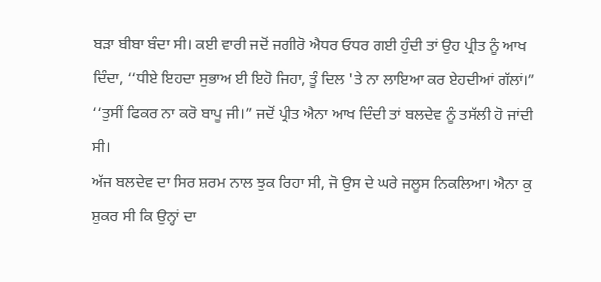ਬੜਾ ਬੀਬਾ ਬੰਦਾ ਸੀ। ਕਈ ਵਾਰੀ ਜਦੋਂ ਜਗੀਰੋ ਐਧਰ ਓਧਰ ਗਈ ਹੁੰਦੀ ਤਾਂ ਉਹ ਪ੍ਰੀਤ ਨੂੰ ਆਖ ਦਿੰਦਾ, ‘‘ਧੀਏ ਇਹਦਾ ਸੁਭਾਅ ਈ ਇਹੋ ਜਿਹਾ, ਤੂੰ ਦਿਲ 'ਤੇ ਨਾ ਲਾਇਆ ਕਰ ਏਹਦੀਆਂ ਗੱਲਾਂ।”
‘‘ਤੁਸੀਂ ਫਿਕਰ ਨਾ ਕਰੋ ਬਾਪੂ ਜੀ।” ਜਦੋਂ ਪ੍ਰੀਤ ਐਨਾ ਆਖ ਦਿੰਦੀ ਤਾਂ ਬਲਦੇਵ ਨੂੰ ਤਸੱਲੀ ਹੋ ਜਾਂਦੀ ਸੀ।
ਅੱਜ ਬਲਦੇਵ ਦਾ ਸਿਰ ਸ਼ਰਮ ਨਾਲ ਝੁਕ ਰਿਹਾ ਸੀ, ਜੋ ਉਸ ਦੇ ਘਰੇ ਜਲੂਸ ਨਿਕਲਿਆ। ਐਨਾ ਕੁ ਸ਼ੁਕਰ ਸੀ ਕਿ ਉਨ੍ਹਾਂ ਦਾ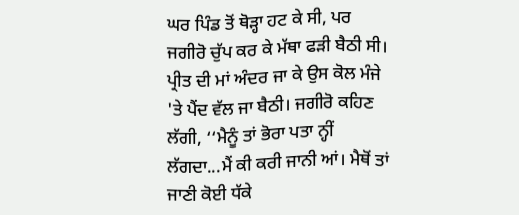ਘਰ ਪਿੰਡ ਤੋਂ ਥੋੜ੍ਹਾ ਹਟ ਕੇ ਸੀ, ਪਰ ਜਗੀਰੋ ਚੁੱਪ ਕਰ ਕੇ ਮੱਥਾ ਫੜੀ ਬੈਠੀ ਸੀ। ਪ੍ਰੀਤ ਦੀ ਮਾਂ ਅੰਦਰ ਜਾ ਕੇ ਉਸ ਕੋਲ ਮੰਜੇ 'ਤੇ ਪੈਂਦ ਵੱਲ ਜਾ ਬੈਠੀ। ਜਗੀਰੋ ਕਹਿਣ ਲੱਗੀ, ‘‘ਮੈਨੂੰ ਤਾਂ ਭੋਰਾ ਪਤਾ ਨ੍ਹੀਂ ਲੱਗਦਾ...ਮੈਂ ਕੀ ਕਰੀ ਜਾਨੀ ਆਂ। ਮੈਥੋਂ ਤਾਂ ਜਾਣੀ ਕੋਈ ਧੱਕੇ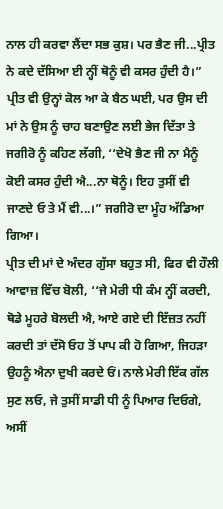ਨਾਲ ਹੀ ਕਰਵਾ ਲੈਂਦਾ ਸਭ ਕੁਸ਼। ਪਰ ਭੈਣ ਜੀ...ਪ੍ਰੀਤ ਨੇ ਕਦੇ ਦੱਸਿਆ ਈ ਨ੍ਹੀਂ ਥੋਨੂੰ ਵੀ ਕਸਰ ਹੁੰਦੀ ਹੈ।”
ਪ੍ਰੀਤ ਵੀ ਉਨ੍ਹਾਂ ਕੋਲ ਆ ਕੇ ਬੈਠ ਘਈ, ਪਰ ਉਸ ਦੀ ਮਾਂ ਨੇ ਉਸ ਨੂੰ ਚਾਹ ਬਣਾਉਣ ਲਈ ਭੇਜ ਦਿੱਤਾ ਤੇ ਜਗੀਰੋ ਨੂੰ ਕਹਿਣ ਲੱਗੀ, ‘‘ਦੇਖੋ ਭੈਣ ਜੀ ਨਾ ਮੈਨੂੰ ਕੋਈ ਕਸਰ ਹੁੰਦੀ ਐ...ਨਾ ਥੋਨੂੰ। ਇਹ ਤੁਸੀਂ ਵੀ ਜਾਣਦੇ ਓ ਤੇ ਮੈਂ ਵੀ...।” ਜਗੀਰੋ ਦਾ ਮੂੰਹ ਅੱਡਿਆ ਗਿਆ।
ਪ੍ਰੀਤ ਦੀ ਮਾਂ ਦੇ ਅੰਦਰ ਗੁੱਸਾ ਬਹੁਤ ਸੀ, ਫਿਰ ਵੀ ਹੌਲੀ ਆਵਾਜ਼ ਵਿੱਚ ਬੋਲੀ, ‘‘ਜੇ ਮੇਰੀ ਧੀ ਕੰਮ ਨ੍ਹੀਂ ਕਰਦੀ, ਥੋਡੇ ਮੂਹਰੇ ਬੋਲਦੀ ਐ, ਆਏ ਗਏ ਦੀ ਇੱਜ਼ਤ ਨਹੀਂ ਕਰਦੀ ਤਾਂ ਦੱਸੋ ਓਹ ਤੋਂ ਪਾਪ ਕੀ ਹੋ ਗਿਆ, ਜਿਹੜਾ ਉਹਨੂੰ ਐਨਾ ਦੁਖੀ ਕਰਦੇ ਓਂ। ਨਾਲੇ ਮੇਰੀ ਇੱਕ ਗੱਲ ਸੁਣ ਲਓ, ਜੇ ਤੁਸੀਂ ਸਾਡੀ ਧੀ ਨੂੰ ਪਿਆਰ ਦਿਓਗੇ, ਅਸੀਂ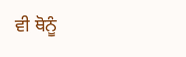ਵੀ ਥੋਨੂੰ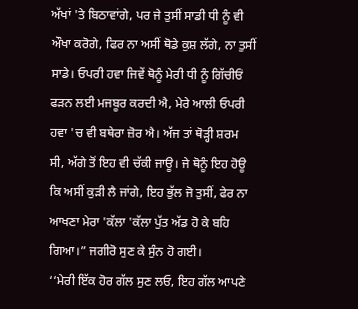ਅੱਖਾਂ 'ਤੇ ਬਿਠਾਵਾਂਗੇ, ਪਰ ਜੇ ਤੁਸੀਂ ਸਾਡੀ ਧੀ ਨੂੰ ਵੀ ਔਖਾ ਕਰੋਗੇ, ਫਿਰ ਨਾ ਅਸੀਂ ਥੋਡੇ ਕੁਸ਼ ਲੱਗੇ, ਨਾ ਤੁਸੀਂ ਸਾਡੇ। ਓਪਰੀ ਹਵਾ ਜਿਵੇਂ ਥੋਨੂੰ ਮੇਰੀ ਧੀ ਨੂੰ ਗਿੱਚੀਓਂ ਫੜਨ ਲਈ ਮਜਬੂਰ ਕਰਦੀ ਐ, ਮੇਰੇ ਆਲੀ ਓਪਰੀ ਹਵਾ 'ਚ ਵੀ ਬਥੇਰਾ ਜ਼ੋਰ ਐ। ਅੱਜ ਤਾਂ ਥੋੜ੍ਹੀ ਸ਼ਰਮ ਸੀ, ਅੱਗੇ ਤੋਂ ਇਹ ਵੀ ਚੱਕੀ ਜਾਊ। ਜੇ ਥੋਨੂੰ ਇਹ ਹੋਊ ਕਿ ਅਸੀਂ ਕੁੜੀ ਲੈ ਜਾਂਗੇ, ਇਹ ਭੁੱਲ ਜੋ ਤੁਸੀਂ, ਫੇਰ ਨਾ ਆਖਣਾ ਮੇਰਾ 'ਕੱਲਾ 'ਕੱਲਾ ਪੁੱਤ ਅੱਡ ਹੋ ਕੇ ਬਹਿ ਗਿਆ।” ਜਗੀਰੋ ਸੁਣ ਕੇ ਸੁੰਨ ਹੋ ਗਈ।
‘‘ਮੇਰੀ ਇੱਕ ਹੋਰ ਗੱਲ ਸੁਣ ਲਓ, ਇਹ ਗੱਲ ਆਪਣੇ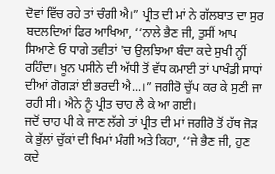ਦੋਵਾਂ ਵਿੱਚ ਰਹੇ ਤਾਂ ਚੰਗੀ ਐ।” ਪ੍ਰੀਤ ਦੀ ਮਾਂ ਨੇ ਗੱਲਬਾਤ ਦਾ ਸੁਰ ਬਦਲਦਿਆਂ ਫਿਰ ਆਖਿਆ, ‘‘ਨਾਲੇ ਭੈਣ ਜੀ, ਤੁਸੀਂ ਆਪ ਸਿਆਣੇ ਓ ਧਾਗੇ ਤਵੀਤਾਂ 'ਚ ਉਲਝਿਆ ਬੰਦਾ ਕਦੇ ਸੁਖੀ ਨ੍ਹੀਂ ਰਹਿੰਦਾ। ਖੂਨ ਪਸੀਨੇ ਦੀ ਅੱਧੀ ਤੋਂ ਵੱਧ ਕਮਾਈ ਤਾਂ ਪਾਖੰਡੀ ਸਾਧਾਂ ਦੀਆਂ ਗੋਗੜਾਂ ਈ ਭਰਦੀ ਐ...।” ਜਗੀਰੋ ਚੁੱਪ ਕਰ ਕੇ ਸੁਣੀ ਜਾ ਰਹੀ ਸੀ। ਐਨੇ ਨੂੰ ਪ੍ਰੀਤ ਚਾਹ ਲੈ ਕੇ ਆ ਗਈ।
ਜਦੋਂ ਚਾਹ ਪੀ ਕੇ ਜਾਣ ਲੱਗੇ ਤਾਂ ਪ੍ਰੀਤ ਦੀ ਮਾਂ ਜਗੀਰੋ ਤੋਂ ਹੱਥ ਜੋੜ ਕੇ ਭੁੱਲਾਂ ਚੁੱਕਾਂ ਦੀ ਖਿਮਾਂ ਮੰਗੀ ਅਤੇ ਕਿਹਾ, ‘‘ਜੇ ਭੈਣ ਜੀ, ਹੁਣ ਕਦੇ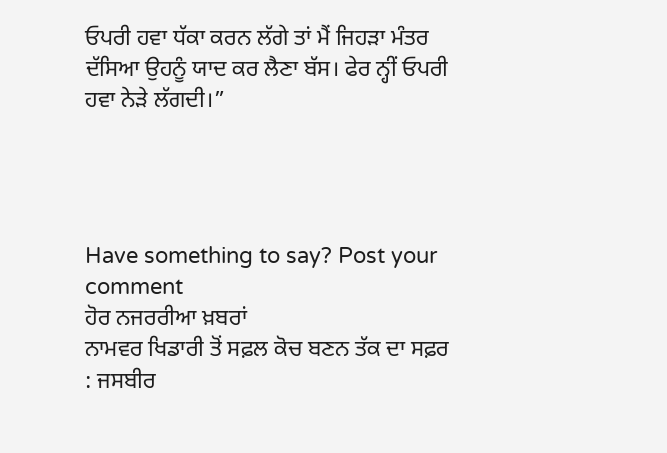ਓਪਰੀ ਹਵਾ ਧੱਕਾ ਕਰਨ ਲੱਗੇ ਤਾਂ ਮੈਂ ਜਿਹੜਾ ਮੰਤਰ ਦੱਸਿਆ ਉਹਨੂੰ ਯਾਦ ਕਰ ਲੈਣਾ ਬੱਸ। ਫੇਰ ਨ੍ਹੀਂ ਓਪਰੀ ਹਵਾ ਨੇੜੇ ਲੱਗਦੀ।”




Have something to say? Post your comment
ਹੋਰ ਨਜਰਰੀਆ ਖ਼ਬਰਾਂ
ਨਾਮਵਰ ਖਿਡਾਰੀ ਤੋਂ ਸਫ਼ਲ ਕੋਚ ਬਣਨ ਤੱਕ ਦਾ ਸਫ਼ਰ : ਜਸਬੀਰ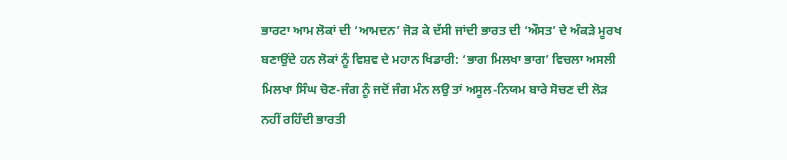ਭਾਰਟਾ ਆਮ ਲੋਕਾਂ ਦੀ ‘ਆਮਦਨ’ ਜੋੜ ਕੇ ਦੱਸੀ ਜਾਂਦੀ ਭਾਰਤ ਦੀ ‘ਔਸਤ’ ਦੇ ਅੰਕੜੇ ਮੂਰਖ ਬਣਾਉਂਦੇ ਹਨ ਲੋਕਾਂ ਨੂੰ ਵਿਸ਼ਵ ਦੇ ਮਹਾਨ ਖਿਡਾਰੀ: ‘ਭਾਗ ਮਿਲਖਾ ਭਾਗ’ ਵਿਚਲਾ ਅਸਲੀ ਮਿਲਖਾ ਸਿੰਘ ਚੋਣ-ਜੰਗ ਨੂੰ ਜਦੋਂ ਜੰਗ ਮੰਨ ਲਉ ਤਾਂ ਅਸੂਲ-ਨਿਯਮ ਬਾਰੇ ਸੋਚਣ ਦੀ ਲੋੜ ਨਹੀਂ ਰਹਿੰਦੀ ਭਾਰਤੀ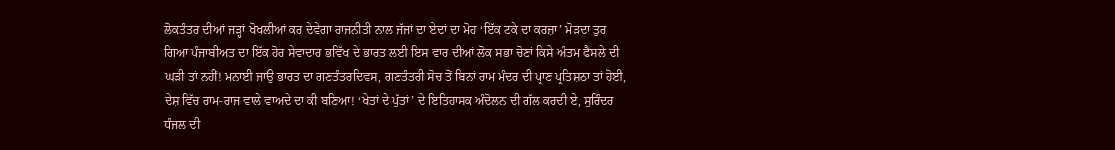ਲੋਕਤੰਤਰ ਦੀਆਂ ਜੜ੍ਹਾਂ ਖੋਖਲੀਆਂ ਕਰ ਦੇਵੇਗਾ ਰਾਜਨੀਤੀ ਨਾਲ ਜੱਜਾਂ ਦਾ ਏਦਾਂ ਦਾ ਮੋਹ ‘ਇੱਕ ਟਕੇ ਦਾ ਕਰਜ਼ਾ’ ਮੋੜਦਾ ਤੁਰ ਗਿਆ ਪੰਜਾਬੀਅਤ ਦਾ ਇੱਕ ਹੋਰ ਸੇਵਾਦਾਰ ਭਵਿੱਖ ਦੇ ਭਾਰਤ ਲਈ ਇਸ ਵਾਰ ਦੀਆਂ ਲੋਕ ਸਭਾ ਚੋਣਾਂ ਕਿਸੇ ਅੰਤਮ ਫੈਸਲੇ ਦੀ ਘੜੀ ਤਾਂ ਨਹੀਂ! ਮਨਾਈ ਜਾਉ ਭਾਰਤ ਦਾ ਗਣਤੰਤਰਦਿਵਸ, ਗਣਤੰਤਰੀ ਸੋਚ ਤੋਂ ਬਿਨਾਂ ਰਾਮ ਮੰਦਰ ਦੀ ਪ੍ਰਾਣ ਪ੍ਰਤਿਸ਼ਠਾ ਤਾਂ ਹੋਈ, ਦੇਸ਼ ਵਿੱਚ ਰਾਮ-ਰਾਜ ਵਾਲੇ ਵਾਅਦੇ ਦਾ ਕੀ ਬਣਿਆ! ‘ਖੇਤਾਂ ਦੇ ਪੁੱਤਾਂ’ ਦੇ ਇਤਿਹਾਸਕ ਅੰਦੋਲਨ ਦੀ ਗੱਲ ਕਰਦੀ ਏ, ਸੁਰਿੰਦਰ ਧੰਜਲ ਦੀ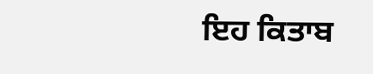ਇਹ ਕਿਤਾਬ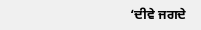‘ਦੀਵੇ ਜਗਦੇ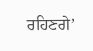ਰਹਿਣਗੇ’